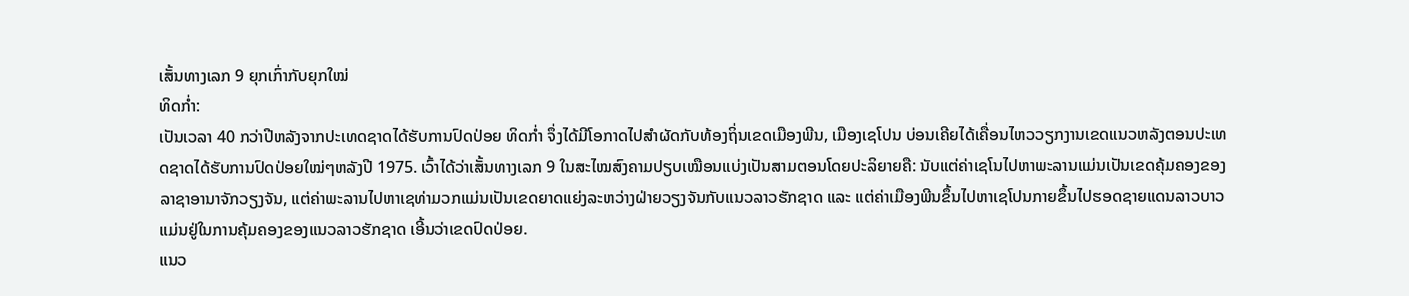ເສັ້ນທາງເລກ 9 ຍຸກເກົ່າກັບຍຸກໃໝ່
ທິດກໍ່າ:
ເປັນເວລາ 40 ກວ່າປີຫລັງຈາກປະເທດຊາດໄດ້ຮັບການປົດປ່ອຍ ທິດກໍ່າ ຈຶ່ງໄດ້ມີໂອກາດໄປສຳຜັດກັບທ້ອງຖິ່ນເຂດເມືອງພີນ, ເມືອງເຊໂປນ ບ່ອນເຄີຍໄດ້ເຄື່ອນໄຫວວຽກງານເຂດແນວຫລັງຕອນປະເທດຊາດໄດ້ຮັບການປົດປ່ອຍໃໝ່ໆຫລັງປີ 1975. ເວົ້າໄດ້ວ່າເສັ້ນທາງເລກ 9 ໃນສະໄໝສົງຄາມປຽບເໝືອນແບ່ງເປັນສາມຕອນໂດຍປະລິຍາຍຄື: ນັບແຕ່ຄ່າເຊໂນໄປຫາພະລານແມ່ນເປັນເຂດຄຸ້ມຄອງຂອງລາຊາອານາຈັກວຽງຈັນ, ແຕ່ຄ່າພະລານໄປຫາເຊທ່າມວກແມ່ນເປັນເຂດຍາດແຍ່ງລະຫວ່າງຝ່າຍວຽງຈັນກັບແນວລາວຮັກຊາດ ແລະ ແຕ່ຄ່າເມືອງພີນຂຶ້ນໄປຫາເຊໂປນກາຍຂຶ້ນໄປຮອດຊາຍແດນລາວບາວແມ່ນຢູ່ໃນການຄຸ້ມຄອງຂອງແນວລາວຮັກຊາດ ເອີ້ນວ່າເຂດປົດປ່ອຍ.
ແນວ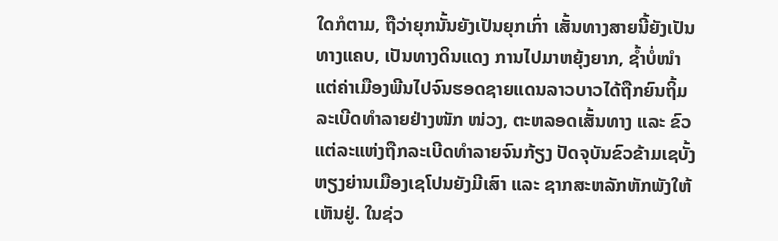ໃດກໍຕາມ, ຖືວ່າຍຸກນັ້ນຍັງເປັນຍຸກເກົ່າ ເສັ້ນທາງສາຍນີ້ຍັງເປັນທາງແຄບ, ເປັນທາງດິນແດງ ການໄປມາຫຍຸ້ງຍາກ, ຊ້ຳບໍ່ໜຳ ແຕ່ຄ່າເມືອງພີນໄປຈົນຮອດຊາຍແດນລາວບາວໄດ້ຖືກຍົນຖິ້ມລະເບີດທຳລາຍຢ່າງໜັກ ໜ່ວງ, ຕະຫລອດເສັ້ນທາງ ແລະ ຂົວແຕ່ລະແຫ່ງຖືກລະເບີດທຳລາຍຈົນກ້ຽງ ປັດຈຸບັນຂົວຂ້າມເຊບັ້ງຫຽງຍ່ານເມືອງເຊໂປນຍັງມີເສົາ ແລະ ຊາກສະຫລັກຫັກພັງໃຫ້ເຫັນຢູ່. ໃນຊ່ວ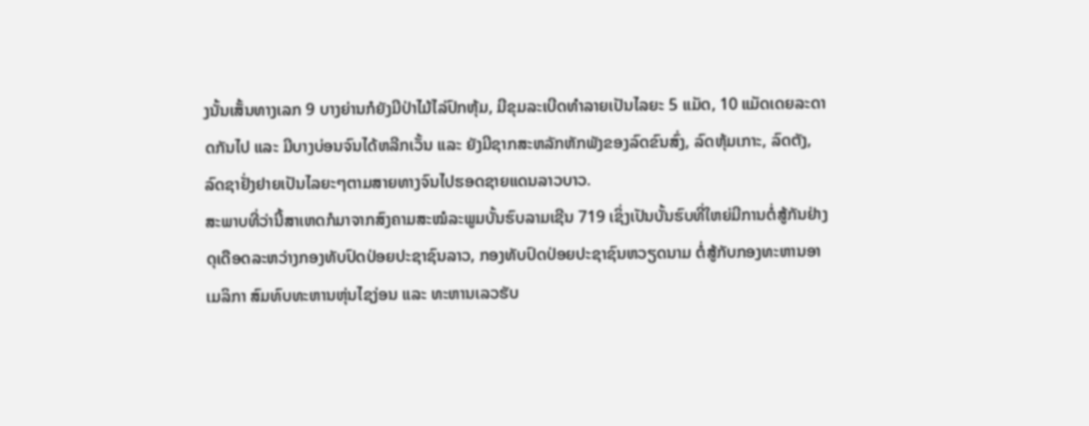ງນັ້ນເສັ້ນທາງເລກ 9 ບາງຍ່ານກໍຍັງມີປ່າໄມ້ໄລ່ປົກຫຸ້ມ, ມີຂຸມລະເບີດທຳລາຍເປັນໄລຍະ 5 ແມັດ, 10 ແມັດເດຍລະດາດກັນໄປ ແລະ ມີບາງບ່ອນຈົນໄດ້ຫລີກເວັ້ນ ແລະ ຍັງມີຊາກສະຫລັກຫັກພັງຂອງລົດຂົນສົ່ງ, ລົດຫຸ້ມເກາະ, ລົດຕັງ, ລົດຊາຢັ່ງຢາຍເປັນໄລຍະໆຕາມສາຍທາງຈົນໄປຮອດຊາຍແດນລາວບາວ.
ສະພາບທີ່ວ່ານີ້ສາເຫດກໍມາຈາກສົງຄາມສະໝໍລະພູມບັ້ນຮົບລາມເຊີນ 719 ເຊິ່ງເປັນບັ້ນຮົບທີ່ໃຫຍ່ມີການຕໍ່ສູ້ກັນຢ່າງດຸເດືອດລະຫວ່າງກອງທັບປົດປ່ອຍປະຊາຊົນລາວ, ກອງທັບປົດປ່ອຍປະຊາຊົນຫວຽດນາມ ຕໍ່ສູ້ກັບກອງທະຫານອາເມລິກາ ສົມທົບທະຫານຫຸ່ນໄຊງ່ອນ ແລະ ທະຫານເລວຮັບ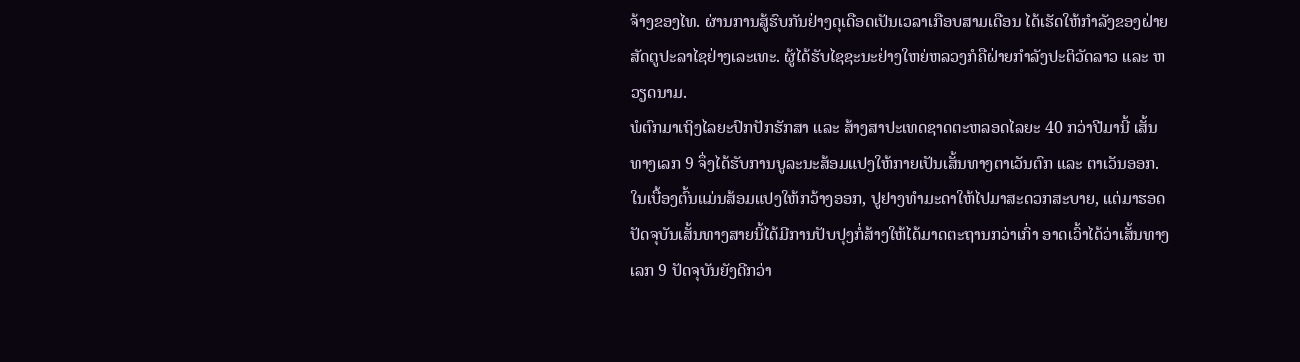ຈ້າງຂອງໄທ. ຜ່ານການສູ້ຮົບກັນຢ່າງດຸເດືອດເປັນເວລາເກືອບສາມເດືອນ ໄດ້ເຮັດໃຫ້ກຳລັງຂອງຝ່າຍສັດຕູປະລາໄຊຢ່າງເລະເທະ. ຜູ້ໄດ້ຮັບໄຊຊະນະຢ່າງໃຫຍ່ຫລວງກໍຄືຝ່າຍກຳລັງປະຕິວັດລາວ ແລະ ຫວຽດນາມ.
ພໍຕົກມາເຖິງໄລຍະປົກປັກຮັກສາ ແລະ ສ້າງສາປະເທດຊາດຕະຫລອດໄລຍະ 40 ກວ່າປີມານີ້ ເສັ້ນທາງເລກ 9 ຈຶ່ງໄດ້ຮັບການບູລະນະສ້ອມແປງໃຫ້ກາຍເປັນເສັ້ນທາງຕາເວັນຕົກ ແລະ ຕາເວັນອອກ. ໃນເບື້ອງຕົ້ນແມ່ນສ້ອມແປງໃຫ້ກວ້າງອອກ, ປູຢາງທຳມະດາໃຫ້ໄປມາສະດວກສະບາຍ, ແຕ່ມາຮອດປັດຈຸບັນເສັ້ນທາງສາຍນີ້ໄດ້ມີການປັບປຸງກໍ່ສ້າງໃຫ້ໄດ້ມາດຕະຖານກວ່າເກົ່າ ອາດເວົ້າໄດ້ວ່າເສັ້ນທາງເລກ 9 ປັດຈຸບັນຍັງດີກວ່າ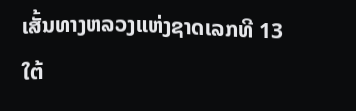ເສັ້ນທາງຫລວງແຫ່ງຊາດເລກທີ 13 ໃຕ້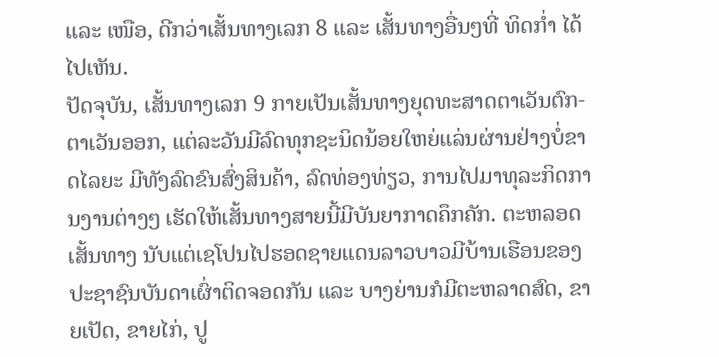ແລະ ເໜືອ, ດີກວ່າເສັ້ນທາງເລກ 8 ແລະ ເສັ້ນທາງອື່ນໆທີ່ ທິດກໍ່າ ໄດ້ໄປເຫັນ.
ປັດຈຸບັນ, ເສັ້ນທາງເລກ 9 ກາຍເປັນເສັ້ນທາງຍຸດທະສາດຕາເວັນຕົກ-ຕາເວັນອອກ, ແຕ່ລະວັນມີລົດທຸກຊະນິດນ້ອຍໃຫຍ່ແລ່ນຜ່ານຢ່າງບໍ່ຂາດໄລຍະ ມີທັງລົດຂົນສົ່ງສິນຄ້າ, ລົດທ່ອງທ່ຽວ, ການໄປມາທຸລະກິດການງານຕ່າງໆ ເຮັດໃຫ້ເສັ້ນທາງສາຍນີ້ມີບັນຍາກາດຄຶກຄັກ. ຕະຫລອດເສັ້ນທາງ ນັບແຕ່ເຊໂປນໄປຮອດຊາຍແດນລາວບາວມີບ້ານເຮືອນຂອງປະຊາຊົນບັນດາເຜົ່າຕິດຈອດກັນ ແລະ ບາງຍ່ານກໍມີຕະຫລາດສົດ, ຂາຍເປັດ, ຂາຍໄກ່, ປູ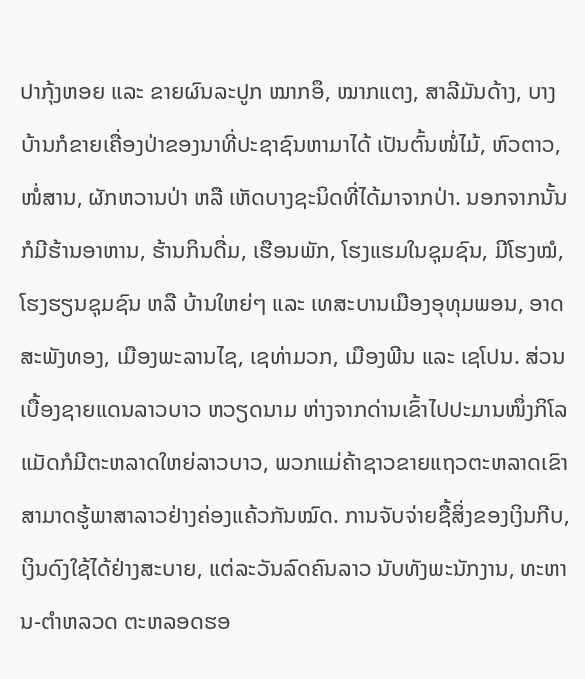ປາກຸ້ງຫອຍ ແລະ ຂາຍຜົນລະປູກ ໝາກອຶ, ໝາກແຕງ, ສາລີມັນດ້າງ, ບາງບ້ານກໍຂາຍເຄື່ອງປ່າຂອງນາທີ່ປະຊາຊົນຫາມາໄດ້ ເປັນຕົ້ນໜໍ່ໄມ້, ຫົວຕາວ, ໜໍ່ສານ, ຜັກຫວານປ່າ ຫລື ເຫັດບາງຊະນິດທີ່ໄດ້ມາຈາກປ່າ. ນອກຈາກນັ້ນ ກໍມີຮ້ານອາຫານ, ຮ້ານກິນດື່ມ, ເຮືອນພັກ, ໂຮງແຮມໃນຊຸມຊົນ, ມີໂຮງໝໍ, ໂຮງຮຽນຊຸມຊົນ ຫລື ບ້ານໃຫຍ່ໆ ແລະ ເທສະບານເມືອງອຸທຸມພອນ, ອາດສະພັງທອງ, ເມືອງພະລານໄຊ, ເຊທ່າມວກ, ເມືອງພີນ ແລະ ເຊໂປນ. ສ່ວນເບື້ອງຊາຍແດນລາວບາວ ຫວຽດນາມ ຫ່າງຈາກດ່ານເຂົ້າໄປປະມານໜຶ່ງກິໂລແມັດກໍມີຕະຫລາດໃຫຍ່ລາວບາວ, ພວກແມ່ຄ້າຊາວຂາຍແຖວຕະຫລາດເຂົາສາມາດຮູ້ພາສາລາວຢ່າງຄ່ອງແຄ້ວກັນໝົດ. ການຈັບຈ່າຍຊື້ສິ່ງຂອງເງິນກີບ, ເງິນດົງໃຊ້ໄດ້ຢ່າງສະບາຍ, ແຕ່ລະວັນລົດຄົນລາວ ນັບທັງພະນັກງານ, ທະຫານ-ຕຳຫລວດ ຕະຫລອດຮອ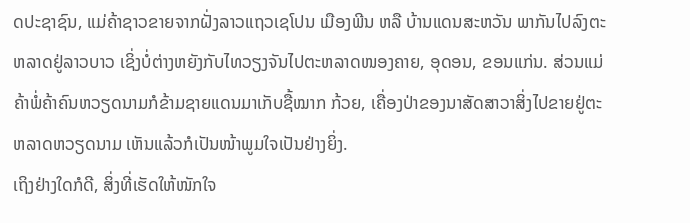ດປະຊາຊົນ, ແມ່ຄ້າຊາວຂາຍຈາກຝັ່ງລາວແຖວເຊໂປນ ເມືອງພີນ ຫລື ບ້ານແດນສະຫວັນ ພາກັນໄປລົງຕະຫລາດຢູ່ລາວບາວ ເຊິ່ງບໍ່ຕ່າງຫຍັງກັບໄທວຽງຈັນໄປຕະຫລາດໜອງຄາຍ, ອຸດອນ, ຂອນແກ່ນ. ສ່ວນແມ່ຄ້າພໍ່ຄ້າຄົນຫວຽດນາມກໍຂ້າມຊາຍແດນມາເກັບຊື້ໝາກ ກ້ວຍ, ເຄື່ອງປ່າຂອງນາສັດສາວາສິ່ງໄປຂາຍຢູ່ຕະຫລາດຫວຽດນາມ ເຫັນແລ້ວກໍເປັນໜ້າພູມໃຈເປັນຢ່າງຍິ່ງ.
ເຖິງຢ່າງໃດກໍດີ, ສິ່ງທີ່ເຮັດໃຫ້ໜັກໃຈ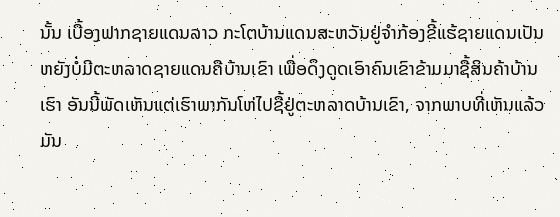ນັ້ນ ເບື້ອງຟາກຊາຍແດນລາວ ກະໂຕບ້ານແດນສະຫວັນຢູ່ຈຳກ້ອງຂີ້ແຮ້ຊາຍແດນເປັນຫຍັງບໍ່ມີຕະຫລາດຊາຍແດນຄືບ້ານເຂົາ ເພື່ອດຶງດູດເອົາຄົນເຂົາຂ້າມມາຊື້ສິນຄ້າບ້ານເຮົາ ອັນນີ້ພັດເຫັນແຕ່ເຮົາພາກັນໂຫ່ໄປຊື້ຢູ່ຕະຫລາດບ້ານເຂົາ, ຈາກພາບທີ່ເຫັນແລ້ວມັນ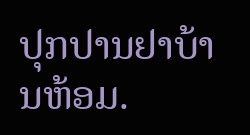ປຸກປານຢາບ້ານຫ້ອມ.